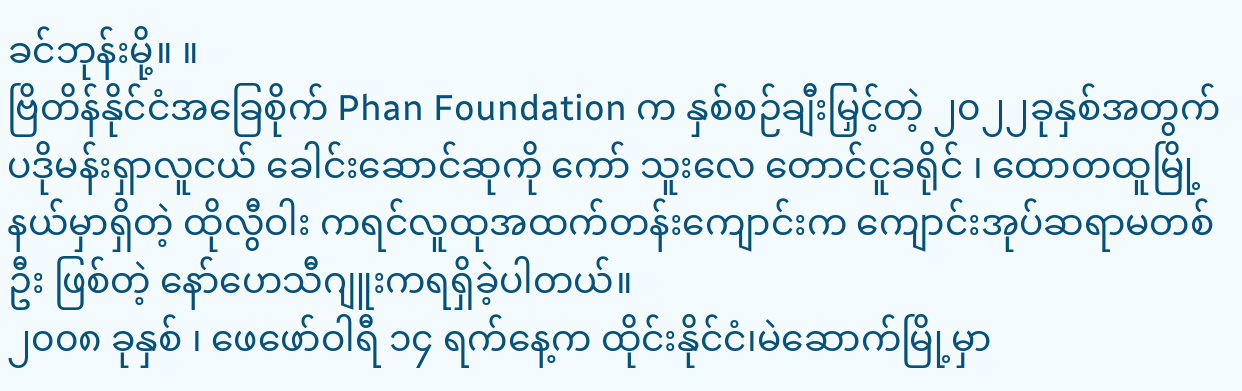ခင်ဘုန်းမို့။ ။
ဗြိတိန်နိုင်ငံအခြေစိုက် Phan Foundation က နှစ်စဉ်ချီးမြှင့်တဲ့ ၂၀၂၂ခုနှစ်အတွက် ပဒိုမန်းရှာလူငယ် ခေါင်းဆောင်ဆုကို ကော် သူးလေ တောင်ငူခရိုင် ၊ ထောတထူမြို့နယ်မှာရှိတဲ့ ထိုလွီဝါး ကရင်လူထုအထက်တန်းကျောင်းက ကျောင်းအုပ်ဆရာမတစ်ဦး ဖြစ်တဲ့ နော်ဟေသီဂျူးကရရှိခဲ့ပါတယ်။
၂၀၀၈ ခုနှစ် ၊ ဖေဖော်ဝါရီ ၁၄ ရက်နေ့က ထိုင်းနိုင်ငံ၊မဲဆောက်မြို့မှာ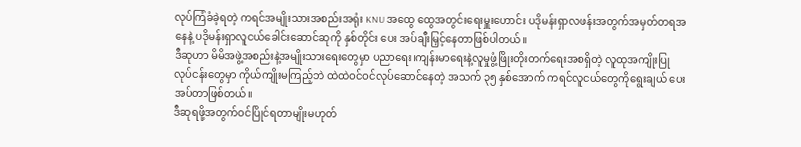လုပ်ကြံခံခဲ့ရတဲ့ ကရင်အမျိုးသားအစည်းအရုံး KNU အထွေ ထွေအတွင်းရေးမှူးဟောင်း ပဒိုမန်းရှာလဖန်းအတွက်အမှတ်တရအနေနဲ့ ပဒိုမန်းရှာလူငယ်ခေါင်းဆောင်ဆုကို နှစ်တိုင်း ပေး အပ်ချီးမြှင့်နေတာဖြစ်ပါတယ်။
ဒီဆုဟာ မိမိအဖွဲ့အစည်းနဲ့အမျိုးသားရေးတွေမှာ ပညာရေး၊ကျန်းမာရေးနဲ့လူမှုဖွံ့ဖြိုးတိုးတက်ရေးအစရှိတဲ့ လူထုအကျိုးပြု လုပ်ငန်းတွေမှာ ကိုယ်ကျိုးမကြည့်ဘဲ ထဲထဲဝင်ဝင်လုပ်ဆောင်နေတဲ့ အသက် ၃၅ နှစ်အောက် ကရင်လူငယ်တွေကိုရွေးချယ် ပေးအပ်တာဖြစ်တယ်။
ဒီဆုရဖို့အတွက်ဝင်ပြိုင်ရတာမျိုးမဟုတ်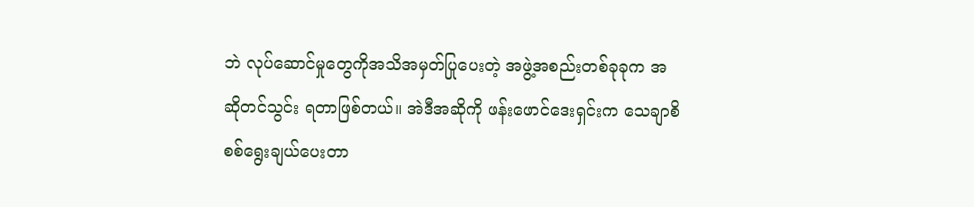ဘဲ လုပ်ဆောင်မှုတွေကိုအသိအမှတ်ပြုပေးတဲ့ အဖွဲ့အစည်းတစ်ခုခုက အဆိုတင်သွင်း ရတာဖြစ်တယ်။ အဲဒီအဆိုကို ဖန်းဖောင်ဒေးရှင်းက သေချာစိစစ်ရွေးချယ်ပေးတာ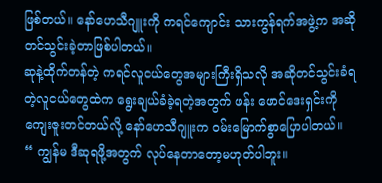ဖြစ်တယ်။ နော်ဟေသီဂျူးကို ကရင်ကျောင်း သားကွန်ရက်အဖွဲ့က အဆိုတင်သွင်းခဲ့တာဖြစ်ပါတယ်။
ဆုနဲ့ထိုက်တန်တဲ့ ကရင်လူငယ်တွေအများကြီးရှိသလို အဆိုတင်သွင်းခံရတဲ့လူငယ်တွေထဲက ရွေးချယ်ခံခဲ့ရတဲ့အတွက် ဖန်း ဖောင်ဒေးရှင်းကို ကျေးဇူးတင်တယ်လို့ နော်ဟေသီဂျူးက ဝမ်းမြောက်စွာပြောပါတယ်။
“ ကျွန်မ ဒီဆုရဖို့အတွက် လုပ်နေတာတော့မဟုတ်ပါဘူး။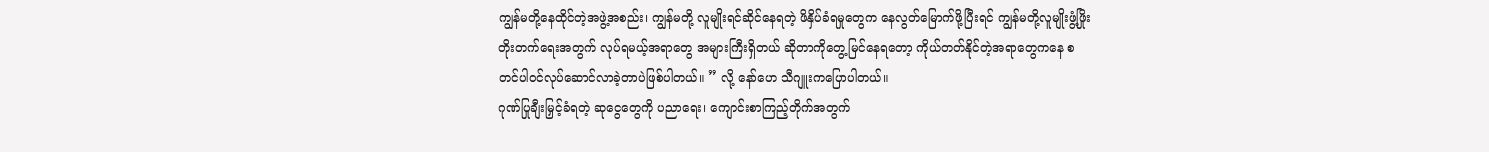ကျွန်မတို့နေထိုင်တဲ့အဖွဲ့အစည်း၊ ကျွန်မတို့ လူမျိုးရင်ဆိုင်နေရတဲ့ ဖိနှိပ်ခံရမှုတွေက နေလွတ်မြောက်ဖို့ပြီးရင် ကျွန်မတို့လူမျိုးဖွံ့ဖြိုးတိုးတက်ရေးအတွက် လုပ်ရမယ့်အရာတွေ အများကြီးရှိတယ် ဆိုတာကိုတွေ့မြင်နေရတော့ ကိုယ်တတ်နိုင်တဲ့အရာတွေကနေ စတင်ပါဝင်လုပ်ဆောင်လာခဲ့တာပဲဖြစ်ပါတယ်။ ” လို့ နော်ဟေ သီဂျူးကပြောပါတယ်။
ဂုဏ်ပြုချီးမြှင့်ခံရတဲ့ ဆုငွေတွေကို ပညာရေး၊ ကျောင်းစာကြည့်တိုက်အတွက်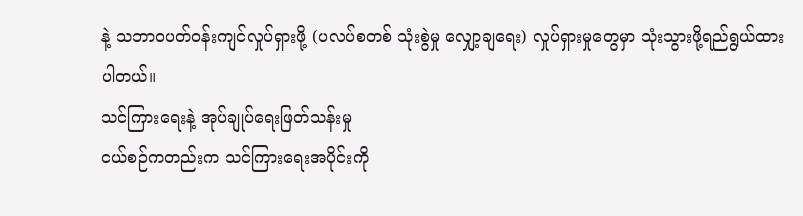နဲ့ သဘာဝပတ်ဝန်းကျင်လှုပ်ရှားဖို့ (ပလပ်စတစ် သုံးစွဲမှု လျှော့ချရေး) လှုပ်ရှားမှုတွေမှာ သုံးသွားဖို့ရည်ရွယ်ထားပါတယ်။
သင်ကြားရေးနဲ့ အုပ်ချုပ်ရေးဖြတ်သန်းမှု
ငယ်စဉ်ကတည်းက သင်ကြားရေးအပိုင်းကို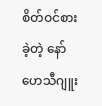စိတ်ဝင်စားခဲ့တဲ့ နော်ဟေသီဂျူး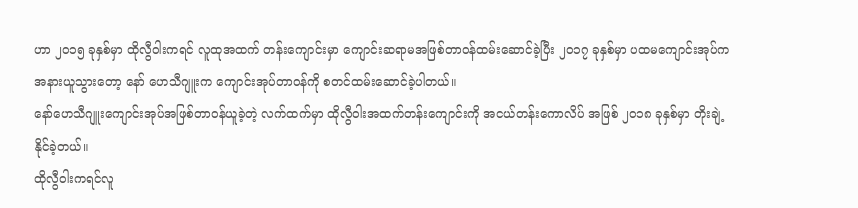ဟာ ၂၀၁၅ ခုနှစ်မှာ ထိုလွီဝါးကရင် လူထုအထက် တန်းကျောင်းမှာ ကျောင်းဆရာမအဖြစ်တာဝန်ထမ်းဆောင်ခဲ့ပြီး ၂၀၁၇ ခုနှစ်မှာ ပထမကျောင်းအုပ်ကအနားယူသွားတော့ နော် ဟေသီဂျူးက ကျောင်းအုပ်တာဝန်ကို စတင်ထမ်းဆောင်ခဲ့ပါတယ်။
နော်ဟေသီဂျူးကျောင်းအုပ်အဖြစ်တာဝန်ယူခဲ့တဲ့ လက်ထက်မှာ ထိုလွီဝါးအထက်တန်းကျောင်းကို အငယ်တန်းကောလိပ် အဖြစ် ၂၀၁၈ ခုနှစ်မှာ တိုးချဲ့နိုင်ခဲ့တယ်။
ထိုလွီဝါးကရင်လူ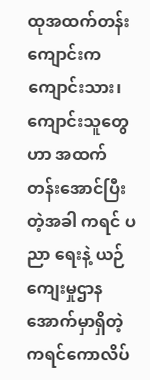ထုအထက်တန်းကျောင်းက ကျောင်းသား၊ကျောင်းသူတွေဟာ အထက်တန်းအောင်ပြီးတဲ့အခါ ကရင် ပညာ ရေးနဲ့ ယဉ်ကျေးမှုဌာနအောက်မှာရှိတဲ့ ကရင်ကောလိပ်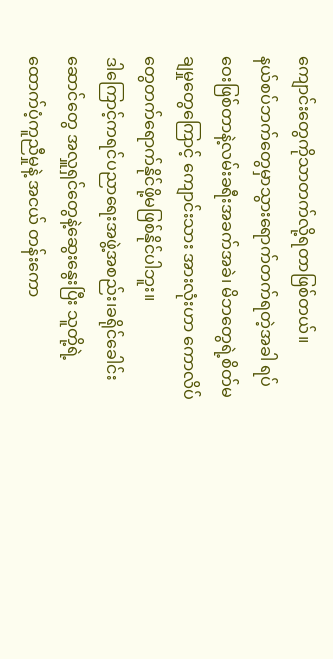ကျောင်းတွေကိုသာတက်လို့ရတာဖြစ်တယ်။
နယ်စပ်ဘက်တွေမှာသွားရောက်တက်ရတဲ့အခါ ရပ်ဝေးဖြစ်တာနဲ့လမ်းခရီးအခက်အခဲ၊ မိဘတွေရဲ့စိတ်မချမှုတွေကြောင့် ကျောင်းသား အားလုံးဟာ ကောလိပ်တွေတက်ရောက်နိုင်ဖို့မဖြစ်နိုင်ပါဘူး။
ဒါကြောင့်ကရင်ပညာရေးအဖွဲ့အစည်း၊ခရိုင်ခေါင်းဆောင်တွေ အလှူရှင်တွေနဲ့ဆွေးနွေးပြီး သူတို့ရဲ့ထောက်ပံ့ကူညီမှုနဲ့ အငယ် တန်းကော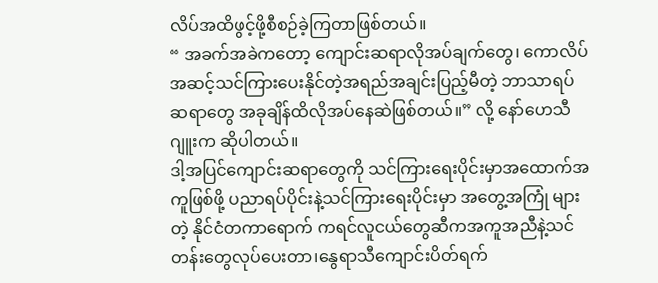လိပ်အထိဖွင့်ဖို့စီစဉ်ခဲ့ကြတာဖြစ်တယ်။
“ အခက်အခဲကတော့ ကျောင်းဆရာလိုအပ်ချက်တွေ၊ ကောလိပ်အဆင့်သင်ကြားပေးနိုင်တဲ့အရည်အချင်းပြည့်မီတဲ့ ဘာသာရပ် ဆရာတွေ အခုချိန်ထိလိုအပ်နေဆဲဖြစ်တယ်။” လို့ နော်ဟေသီဂျူးက ဆိုပါတယ်။
ဒါ့အပြင်ကျောင်းဆရာတွေကို သင်ကြားရေးပိုင်းမှာအထောက်အကူဖြစ်ဖို့ ပညာရပ်ပိုင်းနဲ့သင်ကြားရေးပိုင်းမှာ အတွေ့အကြုံ များတဲ့ နိုင်ငံတကာရောက် ကရင်လူငယ်တွေဆီကအကူအညီနဲ့သင်တန်းတွေလုပ်ပေးတာ၊နွေရာသီကျောင်းပိတ်ရက်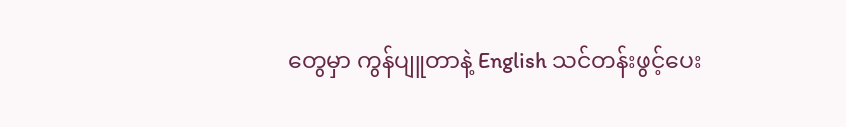တွေမှာ ကွန်ပျူတာနဲ့ English သင်တန်းဖွင့်ပေး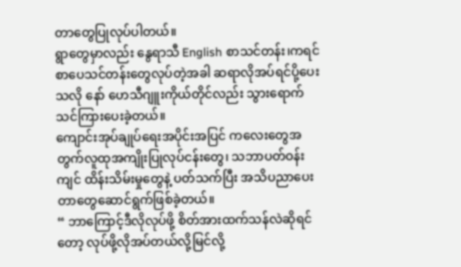တာတွေပြုလုပ်ပါတယ်။
ရွာတွေမှာလည်း နွေရာသီ English စာသင်တန်း၊ကရင်စာပေသင်တန်းတွေလုပ်တဲ့အခါ ဆရာလိုအပ်ရင်ပို့ပေးသလို နော် ဟေသီဂျူးကိုယ်တိုင်လည်း သွားရောက်သင်ကြားပေးခဲ့တယ်။
ကျောင်းအုပ်ချုပ်ရေးအပိုင်းအပြင် ကလေးတွေအတွက်လူထုအကျိုးပြုလုပ်ငန်းတွေ၊ သဘာပတ်ဝန်းကျင် ထိန်းသိမ်းမှုတွေနဲ့ ပတ်သက်ပြီး အသိပညာပေးတာတွေဆောင်ရွက်ဖြစ်ခဲ့တယ်။
“ ဘာကြောင့်ဒီလိုလုပ်ဖို့ စိတ်အားထက်သန်လဲဆိုရင်တော့ လုပ်ဖို့လိုအပ်တယ်လို့မြင်လို့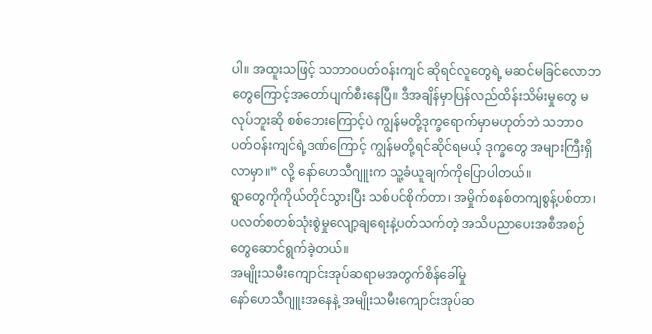ပါ။ အထူးသဖြင့် သဘာဝပတ်ဝန်းကျင် ဆိုရင်လူတွေရဲ့ မဆင်မခြင်လောဘတွေကြောင့်အတော်ပျက်စီးနေပြီ။ ဒီအချိန်မှာပြန်လည်ထိန်းသိမ်းမှုတွေ မလုပ်ဘူးဆို စစ်ဘေးကြောင့်ပဲ ကျွန်မတို့ဒုက္ခရောက်မှာမဟုတ်ဘဲ သဘာဝပတ်ဝန်းကျင်ရဲ့ဒဏ်ကြောင့် ကျွန်မတို့ရင်ဆိုင်ရမယ့် ဒုက္ခတွေ အများကြီးရှိလာမှာ။” လို့ နော်ဟေသီဂျူးက သူ့ခံယူချက်ကိုပြောပါတယ်။
ရွာတွေကိုကိုယ်တိုင်သွားပြီး သစ်ပင်စိုက်တာ၊ အမှိုက်စနစ်တကျစွန့်ပစ်တာ၊ ပလတ်စတစ်သုံးစွဲမှုလျော့ချရေးနဲ့ပတ်သက်တဲ့ အသိပညာပေးအစီအစဉ်တွေဆောင်ရွက်ခဲ့တယ်။
အမျိုးသမီးကျောင်းအုပ်ဆရာမအတွက်စိန်ခေါ်မှု
နော်ဟေသီဂျူးအနေနဲ့ အမျိုးသမီးကျောင်းအုပ်ဆ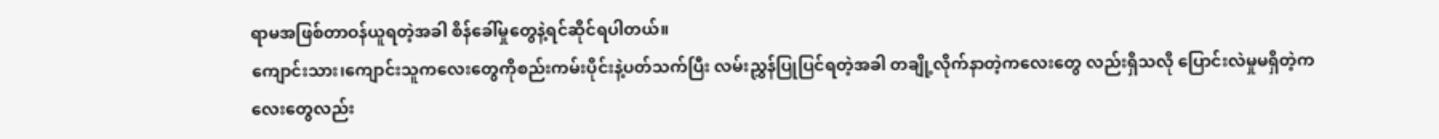ရာမအဖြစ်တာဝန်ယူရတဲ့အခါ စိန်ခေါ်မှုတွေနဲ့ရင်ဆိုင်ရပါတယ်။
ကျောင်းသား၊ကျောင်းသူကလေးတွေကိုစည်းကမ်းပိုင်းနဲ့ပတ်သက်ပြီး လမ်းညွှန်ပြုပြင်ရတဲ့အခါ တချို့လိုက်နာတဲ့ကလေးတွေ လည်းရှိသလို ပြောင်းလဲမှုမရှိတဲ့ကလေးတွေလည်း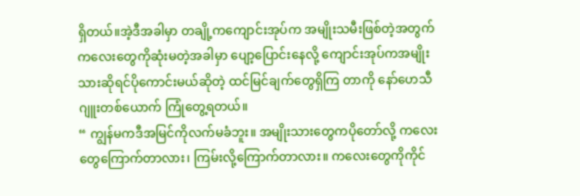ရှိတယ်။အဲ့ဒီအခါမှာ တချို့ကကျောင်းအုပ်က အမျိုးသမီးဖြစ်တဲ့အတွက် ကလေးတွေကိုဆုံးမတဲ့အခါမှာ ပျော့ပြောင်းနေလို့ ကျောင်းအုပ်ကအမျိုးသားဆိုရင်ပိုကောင်းမယ်ဆိုတဲ့ ထင်မြင်ချက်တွေရှိကြ တာကို နော်ဟေသီဂျူးတစ်ယောက် ကြုံတွေ့ရတယ်။
“ ကျွန်မကဒီအမြင်ကိုလက်မခံဘူး။ အမျိုးသားတွေကပိုတော်လို့ ကလေးတွေကြောက်တာလား၊ ကြမ်းလို့ကြောက်တာလား။ ကလေးတွေကိုကိုင်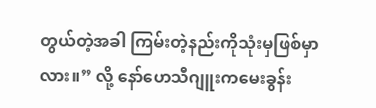တွယ်တဲ့အခါ ကြမ်းတဲ့နည်းကိုသုံးမှဖြစ်မှာလား။” လို့ နော်ဟေသီဂျူးကမေးခွန်း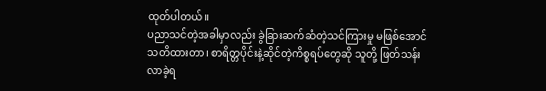ထုတ်ပါတယ်။
ပညာသင်တဲ့အခါမှာလည်း ခွဲခြားဆက်ဆံတဲ့သင်ကြားမှု မဖြစ်အောင်သတိထားတာ၊ စာရိတ္တပိုင်းနဲ့ဆိုင်တဲ့ကိစ္စရပ်တွေဆို သူတို့ ဖြတ်သန်းလာခဲ့ရ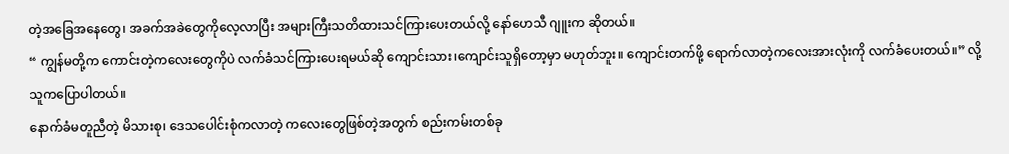တဲ့အခြေအနေတွေ၊ အခက်အခဲတွေကိုလေ့လာပြီး အများကြီးသတိထားသင်ကြားပေးတယ်လို့ နော်ဟေသီ ဂျူးက ဆိုတယ်။
“ ကျွန်မတို့က ကောင်းတဲ့ကလေးတွေကိုပဲ လက်ခံသင်ကြားပေးရမယ်ဆို ကျောင်းသား၊ကျောင်းသူရှိတော့မှာ မဟုတ်ဘူး။ ကျောင်းတက်ဖို့ ရောက်လာတဲ့ကလေးအားလုံးကို လက်ခံပေးတယ်။” လို့ သူကပြောပါတယ်။
နောက်ခံမတူညီတဲ့ မိသားစု၊ ဒေသပေါင်းစုံကလာတဲ့ ကလေးတွေဖြစ်တဲ့အတွက် စည်းကမ်းတစ်ခု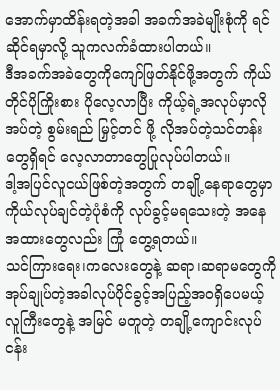အောက်မှာထိန်းရတဲ့အခါ အခက်အခဲမျိုးစုံကို ရင်ဆိုင်ရမှာလို့ သူကလက်ခံထားပါတယ်။
ဒီအခက်အခဲတွေကိုကျော်ဖြတ်နိုင်ဖို့အတွက် ကိုယ်တိုင်ပိုကြိုးစား ပိုလေ့လာပြီး ကိုယ့်ရဲ့အလုပ်မှာလိုအပ်တဲ့ စွမ်းရည် မြှင့်တင် ဖို့ လိုအပ်တဲ့သင်တန်းတွေရှိရင် လေ့လာတာတွေပြုလုပ်ပါတယ်။
ဒါ့အပြင်လူငယ်ဖြစ်တဲ့အတွက် တချို့နေရာတွေမှာ ကိုယ်လုပ်ချင်တဲ့ပုံစံကို လုပ်ခွင့်မရသေးတဲ့ အနေအထားတွေလည်း ကြုံ တွေ့ရတယ်။
သင်ကြားရေး၊ကလေးတွေနဲ့ ဆရာ၊ဆရာမတွေကို အုပ်ချုပ်တဲ့အခါလုပ်ပိုင်ခွင့်အပြည့်အဝရှိပေမယ့် လူကြီးတွေနဲ့ အမြင် မတူတဲ့ တချို့ကျောင်းလုပ်ငန်း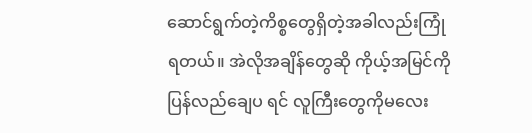ဆောင်ရွက်တဲ့ကိစ္စတွေရှိတဲ့အခါလည်းကြုံရတယ်။ အဲလိုအချိန်တွေဆို ကိုယ့်အမြင်ကို ပြန်လည်ချေပ ရင် လူကြီးတွေကိုမလေး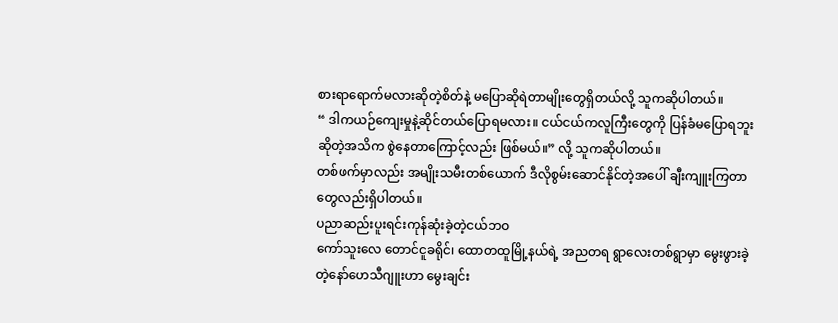စားရာရောက်မလားဆိုတဲ့စိတ်နဲ့ မပြောဆိုရဲတာမျိုးတွေရှိတယ်လို့ သူကဆိုပါတယ်။
“ ဒါကယဉ်ကျေးမှုနဲ့ဆိုင်တယ်ပြောရမလား။ ငယ်ငယ်ကလူကြီးတွေကို ပြန်ခံမပြောရဘူးဆိုတဲ့အသိက စွဲနေတာကြောင့်လည်း ဖြစ်မယ်။” လို့ သူကဆိုပါတယ်။
တစ်ဖက်မှာလည်း အမျိုးသမီးတစ်ယောက် ဒီလိုစွမ်းဆောင်နိုင်တဲ့အပေါ် ချီးကျူးကြတာတွေလည်းရှိပါတယ်။
ပညာဆည်းပူးရင်းကုန်ဆုံးခဲ့တဲ့ငယ်ဘဝ
ကော်သူးလေ တောင်ငူခရိုင်၊ ထောတထူမြို့နယ်ရဲ့ အညတရ ရွာလေးတစ်ရွာမှာ မွေးဖွားခဲ့တဲ့နော်ဟေသီဂျူးဟာ မွေးချင်း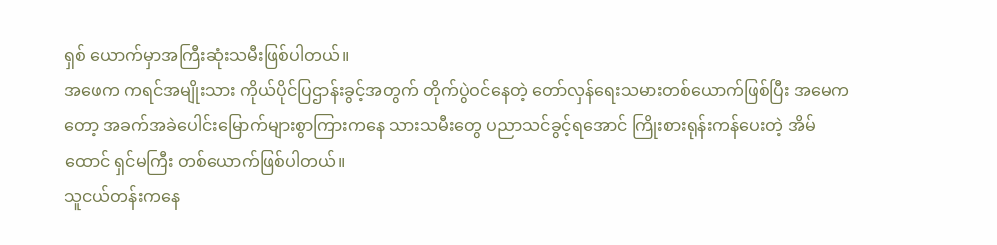ရှစ် ယောက်မှာအကြီးဆုံးသမီးဖြစ်ပါတယ်။
အဖေက ကရင်အမျိုးသား ကိုယ်ပိုင်ပြဌာန်းခွင့်အတွက် တိုက်ပွဲဝင်နေတဲ့ တော်လှန်ရေးသမားတစ်ယောက်ဖြစ်ပြီး အမေက တော့ အခက်အခဲပေါင်းမြောက်များစွာကြားကနေ သားသမီးတွေ ပညာသင်ခွင့်ရအောင် ကြိုးစားရုန်းကန်ပေးတဲ့ အိမ်ထောင် ရှင်မကြီး တစ်ယောက်ဖြစ်ပါတယ်။
သူငယ်တန်းကနေ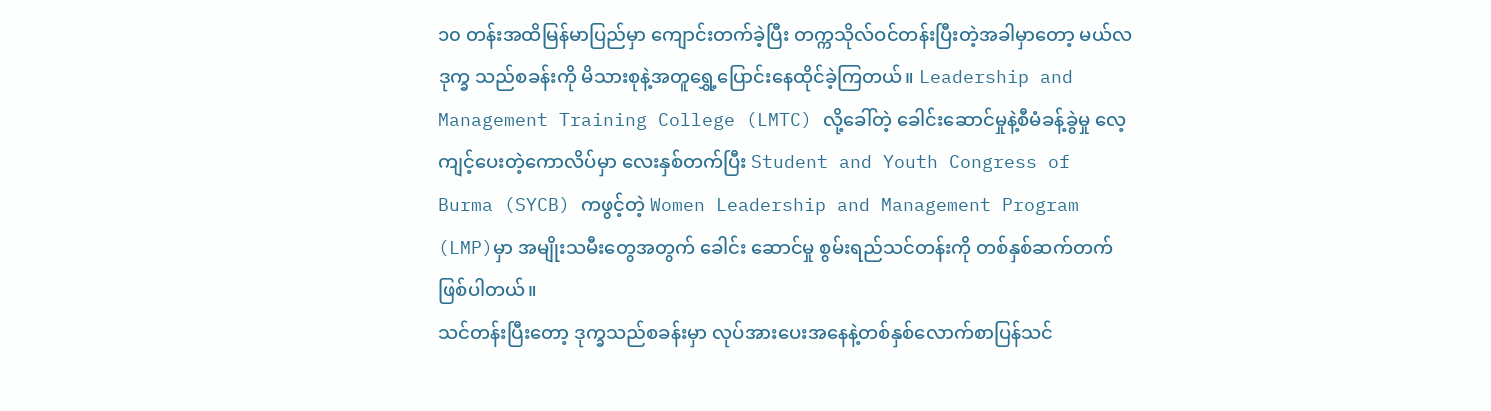၁၀ တန်းအထိမြန်မာပြည်မှာ ကျောင်းတက်ခဲ့ပြီး တက္ကသိုလ်ဝင်တန်းပြီးတဲ့အခါမှာတော့ မယ်လဒုက္ခ သည်စခန်းကို မိသားစုနဲ့အတူရွှေ့ပြောင်းနေထိုင်ခဲ့ကြတယ်။ Leadership and Management Training College (LMTC) လို့ခေါ်တဲ့ ခေါင်းဆောင်မှုနဲ့စီမံခန့်ခွဲမှု လေ့ကျင့်ပေးတဲ့ကောလိပ်မှာ လေးနှစ်တက်ပြီး Student and Youth Congress of Burma (SYCB) ကဖွင့်တဲ့ Women Leadership and Management Program (LMP)မှာ အမျိုးသမီးတွေအတွက် ခေါင်း ဆောင်မှု စွမ်းရည်သင်တန်းကို တစ်နှစ်ဆက်တက်ဖြစ်ပါတယ်။
သင်တန်းပြီးတော့ ဒုက္ခသည်စခန်းမှာ လုပ်အားပေးအနေနဲ့တစ်နှစ်လောက်စာပြန်သင်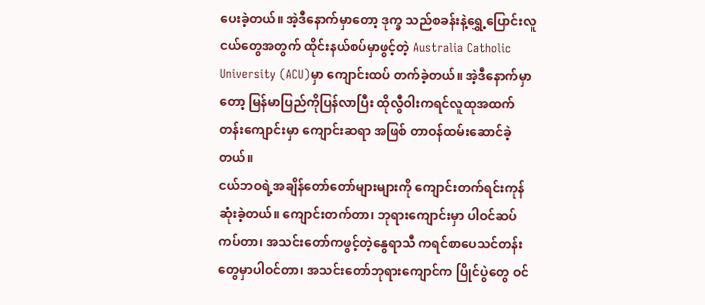ပေးခဲ့တယ်။ အဲ့ဒီနောက်မှာတော့ ဒုက္ခ သည်စခန်းနဲ့ရွှေ့ပြောင်းလူငယ်တွေအတွက် ထိုင်းနယ်စပ်မှာဖွင့်တဲ့ Australia Catholic University (ACU)မှာ ကျောင်းထပ် တက်ခဲ့တယ်။ အဲ့ဒီနောက်မှာတော့ မြန်မာပြည်ကိုပြန်လာပြီး ထိုလွီဝါးကရင်လူထုအထက်တန်းကျောင်းမှာ ကျောင်းဆရာ အဖြစ် တာဝန်ထမ်းဆောင်ခဲ့တယ်။
ငယ်ဘဝရဲ့အချိန်တော်တော်များများကို ကျောင်းတက်ရင်းကုန်ဆုံးခဲ့တယ်။ ကျောင်းတက်တာ၊ ဘုရားကျောင်းမှာ ပါဝင်ဆပ် ကပ်တာ၊ အသင်းတော်ကဖွင့်တဲ့နွေရာသီ ကရင်စာပေသင်တန်းတွေမှာပါဝင်တာ၊ အသင်းတော်ဘုရားကျောင်က ပြိုင်ပွဲတွေ ဝင်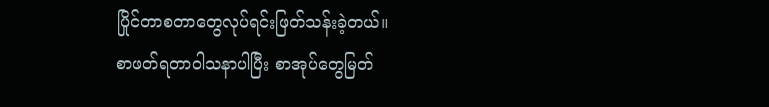ပြိုင်တာစတာတွေလုပ်ရင်းဖြတ်သန်းခဲ့တယ်။
စာဖတ်ရတာဝါသနာပါပြီး စာအုပ်တွေမြတ်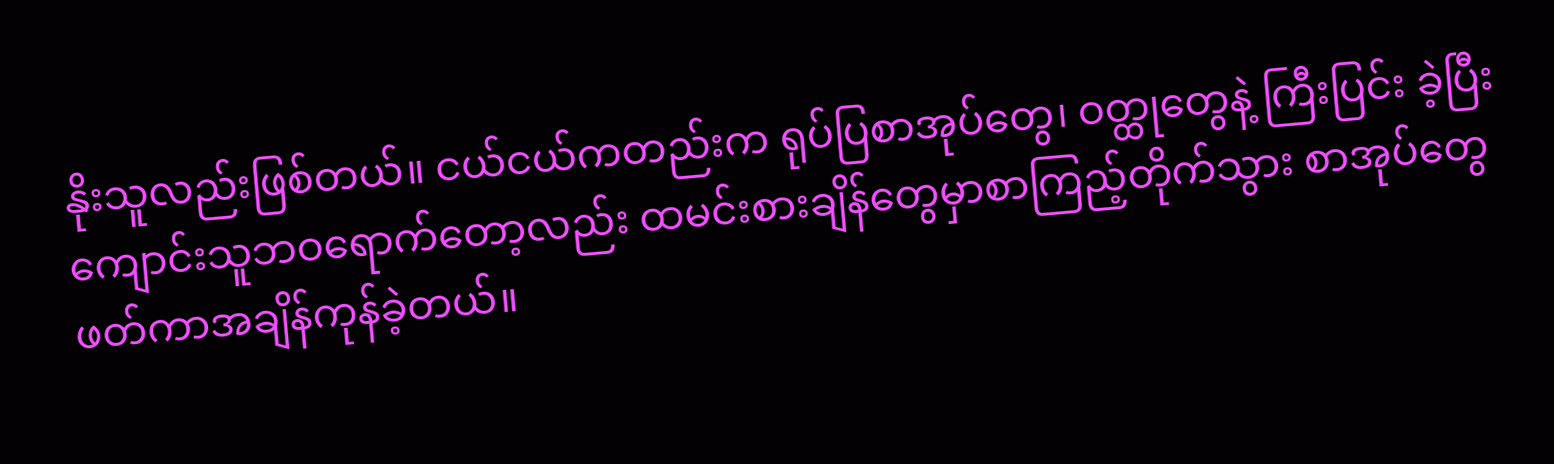နိုးသူလည်းဖြစ်တယ်။ ငယ်ငယ်ကတည်းက ရုပ်ပြစာအုပ်တွေ၊ ဝတ္ထုတွေနဲ့ ကြီးပြင်း ခဲ့ပြီး ကျောင်းသူဘဝရောက်တော့လည်း ထမင်းစားချိန်တွေမှာစာကြည့်တိုက်သွား စာအုပ်တွေဖတ်ကာအချိန်ကုန်ခဲ့တယ်။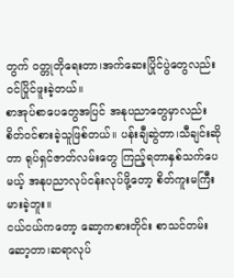တွက် ဝတ္တုတိုရေးတာ၊အက်ဆေးပြိုင်ပွဲတွေလည်းဝင်ပြိုင်ဖူးခဲ့တယ်။
စာအုပ်စာပေတွေအပြင် အနုပညာတွေမှာလည်းစိတ်ဝင်စားခဲ့သူဖြစ်တယ်။ ပန်းချီဆွဲတာ၊သီချင်းဆိုတာ ရုပ်ရှင်ဇာတ်လမ်းတွေ ကြည့်ရတာနှစ်သက်ပေမယ့် အနုပညာလုပ်ငန်းလုပ်ဖို့တော့ စိတ်ကူးမကြီးမားခဲ့ဘူး။
ငယ်ငယ်ကတော့ ဆော့ကစားတိုင်း စာသင်တမ်းဆော့တာ၊ဆရာလုပ်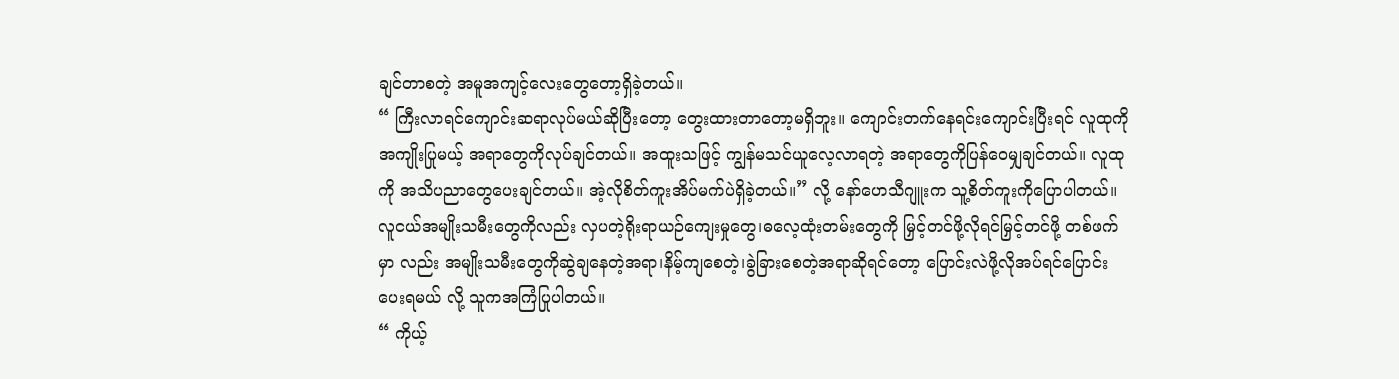ချင်တာစတဲ့ အမူအကျင့်လေးတွေတော့ရှိခဲ့တယ်။
“ ကြီးလာရင်ကျောင်းဆရာလုပ်မယ်ဆိုပြီးတော့ တွေးထားတာတော့မရှိဘူး။ ကျောင်းတက်နေရင်းကျောင်းပြီးရင် လူထုကို အကျိုးပြုမယ့် အရာတွေကိုလုပ်ချင်တယ်။ အထူးသဖြင့် ကျွန်မသင်ယူလေ့လာရတဲ့ အရာတွေကိုပြန်ဝေမျှချင်တယ်။ လူထုကို အသိပညာတွေပေးချင်တယ်။ အဲ့လိုစိတ်ကူးအိပ်မက်ပဲရှိခဲ့တယ်။” လို့ နော်ဟေသီဂျူးက သူ့စိတ်ကူးကိုပြောပါတယ်။
လူငယ်အမျိုးသမီးတွေကိုလည်း လှပတဲ့ရိုးရာယဉ်ကျေးမှုတွေ၊ဓလေ့ထုံးတမ်းတွေကို မြှင့်တင်ဖို့လိုရင်မြှင့်တင်ဖို့ တစ်ဖက်မှာ လည်း အမျိုးသမီးတွေကိုဆွဲချနေတဲ့အရာ၊နိမ့်ကျစေတဲ့၊ခွဲခြားစေတဲ့အရာဆိုရင်တော့ ပြောင်းလဲဖို့လိုအပ်ရင်ပြောင်းပေးရမယ် လို့ သူကအကြံပြုပါတယ်။
“ ကိုယ့်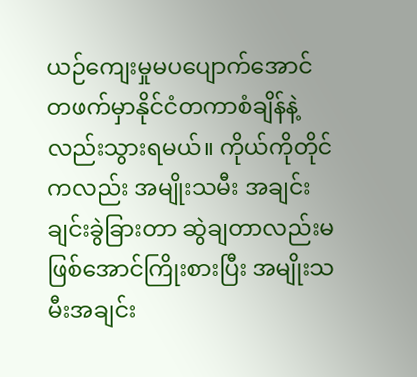ယဉ်ကျေးမှုမပပျောက်အောင် တဖက်မှာနိုင်ငံတကာစံချိန်နဲ့လည်းသွားရမယ်။ ကိုယ်ကိုတိုင်ကလည်း အမျိုးသမီး အချင်းချင်းခွဲခြားတာ ဆွဲချတာလည်းမဖြစ်အောင်ကြိုးစားပြီး အမျိုးသမီးအချင်း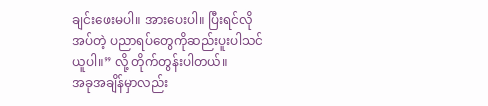ချင်းဖေးမပါ။ အားပေးပါ။ ပြီးရင်လိုအပ်တဲ့ ပညာရပ်တွေကိုဆည်းပူးပါသင်ယူပါ။” လို့ တိုက်တွန်းပါတယ်။
အခုအချိန်မှာလည်း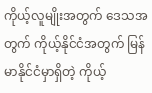ကိုယ့်လူမျိုးအတွက် ဒေသအတွက် ကိုယ့်နိုင်ငံအတွက် မြန်မာနိုင်ငံမှာရှိတဲ့ ကိုယ့်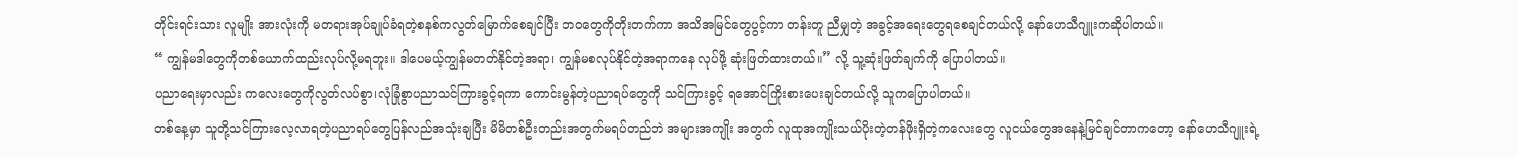တိုင်းရင်းသား လူမျိုး အားလုံးကို မတရားအုပ်ချုပ်ခံရတဲ့စနစ်ကလွတ်မြောက်စေချင်ပြီး ဘဝတွေကိုတိုးတက်ကာ အသိအမြင်တွေပွင့်ကာ တန်းတူ ညီမျှတဲ့ အခွင့်အရေးတွေရစေချင်တယ်လို့ နော်ဟေသီဂျူးကဆိုပါတယ်။
“ ကျွန်မဒါတွေကိုတစ်ယောက်ထည်းလုပ်လို့မရဘူး။ ဒါပေမယ့်ကျွန်မတတ်နိုင်တဲ့အရာ၊ ကျွန်မစလုပ်နိုင်တဲ့အရာကနေ လုပ်ဖို့ ဆုံးဖြတ်ထားတယ်။” လို့ သူ့ဆုံးဖြတ်ချက်ကို ပြောပါတယ်။
ပညာရေးမှာလည်း ကလေးတွေကိုလွတ်လပ်စွာ၊လုံခြုံစွာပညာသင်ကြားခွင့်ရကာ ကောင်းမွန်တဲ့ပညာရပ်တွေကို သင်ကြားခွင့် ရအောင်ကြိုးစားပေးချင်တယ်လို့ သူကပြောပါတယ်။
တစ်နေ့မှာ သူတို့သင်ကြားလေ့လာရတဲ့ပညာရပ်တွေပြန်လည်အသုံးချပြီး မိမိတစ်ဦးတည်းအတွက်မရပ်တည်ဘဲ အများအကျိုး အတွက် လူထုအကျိုးသယ်ပိုးတဲ့တန်ဖိုးရှိတဲ့ကလေးတွေ လူငယ်တွေအနေနဲ့မြင်ချင်တာကတော့ နော်ဟေသီဂျူးရဲ့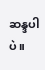ဆန္ဒပါပဲ။